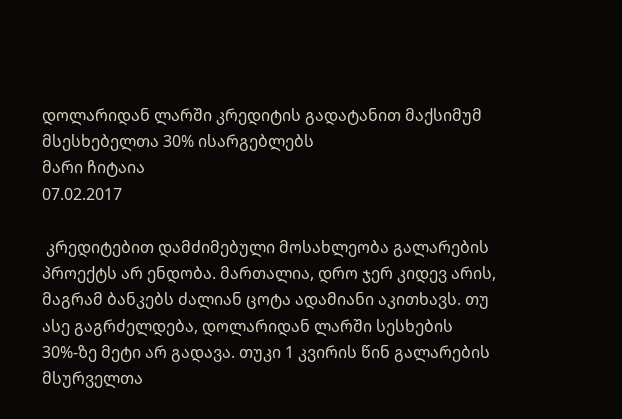დოლარიდან ლარში კრედიტის გადატანით მაქსიმუმ მსესხებელთა 30% ისარგებლებს
მარი ჩიტაია
07.02.2017

 კრედიტებით დამძიმებული მოსახლეობა გალარების პროექტს არ ენდობა. მართალია, დრო ჯერ კიდევ არის, მაგრამ ბანკებს ძალიან ცოტა ადამიანი აკითხავს. თუ ასე გაგრძელდება, დოლარიდან ლარში სესხების 30%-ზე მეტი არ გადავა. თუკი 1 კვირის წინ გალარების მსურველთა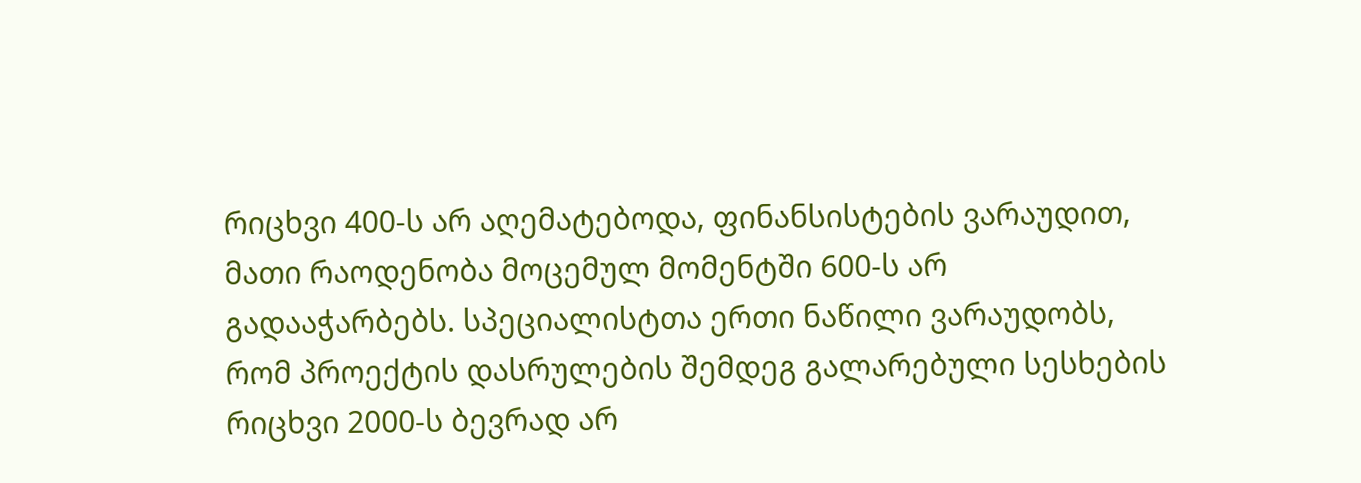რიცხვი 400-ს არ აღემატებოდა, ფინანსისტების ვარაუდით, მათი რაოდენობა მოცემულ მომენტში 600-ს არ გადააჭარბებს. სპეციალისტთა ერთი ნაწილი ვარაუდობს, რომ პროექტის დასრულების შემდეგ გალარებული სესხების რიცხვი 2000-ს ბევრად არ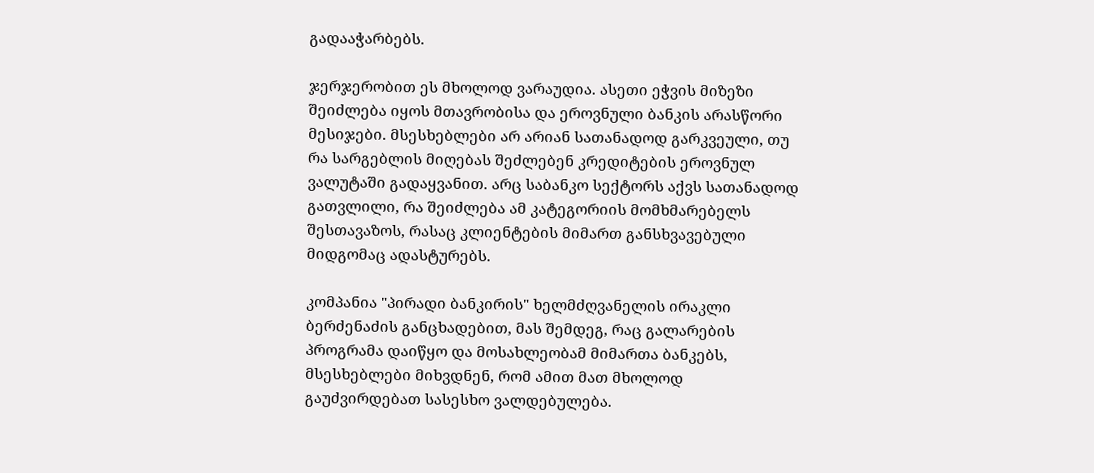გადააჭარბებს.

ჯერჯერობით ეს მხოლოდ ვარაუდია. ასეთი ეჭვის მიზეზი შეიძლება იყოს მთავრობისა და ეროვნული ბანკის არასწორი მესიჯები. მსესხებლები არ არიან სათანადოდ გარკვეული, თუ რა სარგებლის მიღებას შეძლებენ კრედიტების ეროვნულ ვალუტაში გადაყვანით. არც საბანკო სექტორს აქვს სათანადოდ გათვლილი, რა შეიძლება ამ კატეგორიის მომხმარებელს შესთავაზოს, რასაც კლიენტების მიმართ განსხვავებული მიდგომაც ადასტურებს.

კომპანია "პირადი ბანკირის" ხელმძღვანელის ირაკლი ბერძენაძის განცხადებით, მას შემდეგ, რაც გალარების პროგრამა დაიწყო და მოსახლეობამ მიმართა ბანკებს, მსესხებლები მიხვდნენ, რომ ამით მათ მხოლოდ გაუძვირდებათ სასესხო ვალდებულება.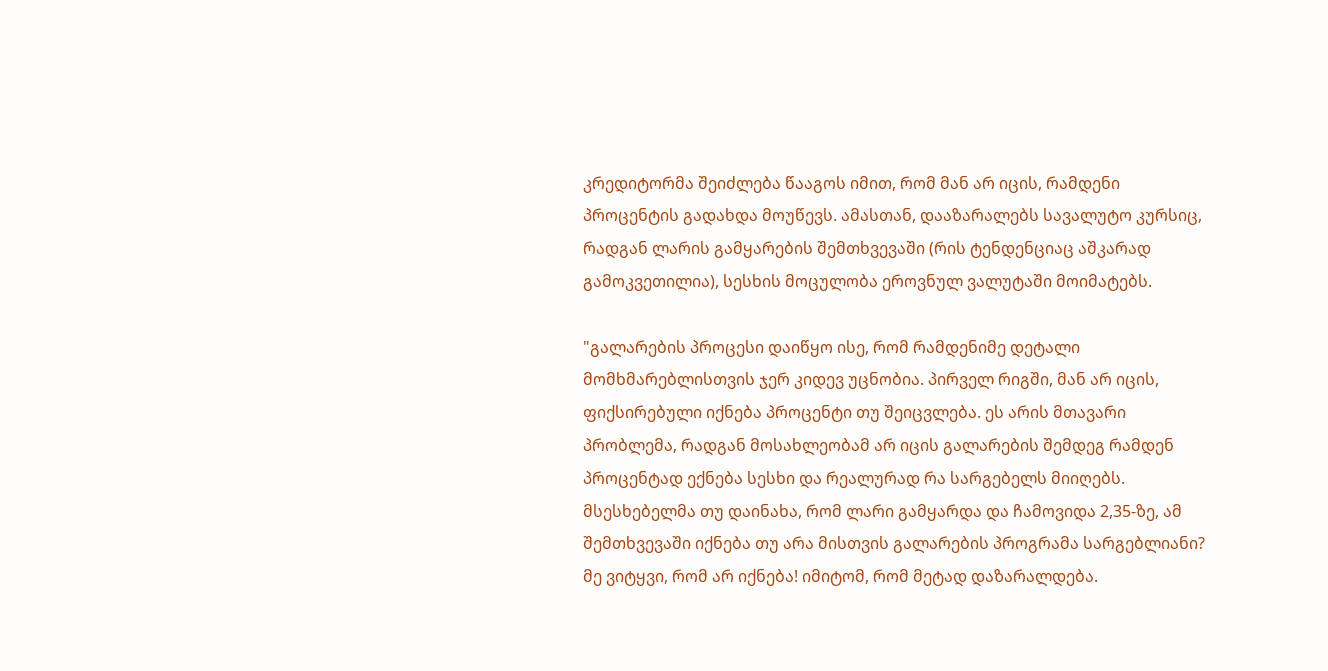კრედიტორმა შეიძლება წააგოს იმით, რომ მან არ იცის, რამდენი პროცენტის გადახდა მოუწევს. ამასთან, დააზარალებს სავალუტო კურსიც, რადგან ლარის გამყარების შემთხვევაში (რის ტენდენციაც აშკარად გამოკვეთილია), სესხის მოცულობა ეროვნულ ვალუტაში მოიმატებს.

"გალარების პროცესი დაიწყო ისე, რომ რამდენიმე დეტალი მომხმარებლისთვის ჯერ კიდევ უცნობია. პირველ რიგში, მან არ იცის, ფიქსირებული იქნება პროცენტი თუ შეიცვლება. ეს არის მთავარი პრობლემა, რადგან მოსახლეობამ არ იცის გალარების შემდეგ რამდენ პროცენტად ექნება სესხი და რეალურად რა სარგებელს მიიღებს. მსესხებელმა თუ დაინახა, რომ ლარი გამყარდა და ჩამოვიდა 2,35-ზე, ამ შემთხვევაში იქნება თუ არა მისთვის გალარების პროგრამა სარგებლიანი? მე ვიტყვი, რომ არ იქნება! იმიტომ, რომ მეტად დაზარალდება.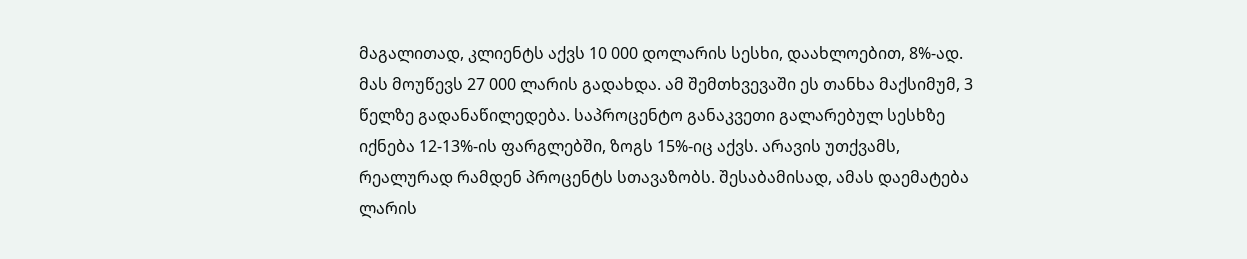მაგალითად, კლიენტს აქვს 10 000 დოლარის სესხი, დაახლოებით, 8%-ად. მას მოუწევს 27 000 ლარის გადახდა. ამ შემთხვევაში ეს თანხა მაქსიმუმ, 3 წელზე გადანაწილედება. საპროცენტო განაკვეთი გალარებულ სესხზე იქნება 12-13%-ის ფარგლებში, ზოგს 15%-იც აქვს. არავის უთქვამს, რეალურად რამდენ პროცენტს სთავაზობს. შესაბამისად, ამას დაემატება ლარის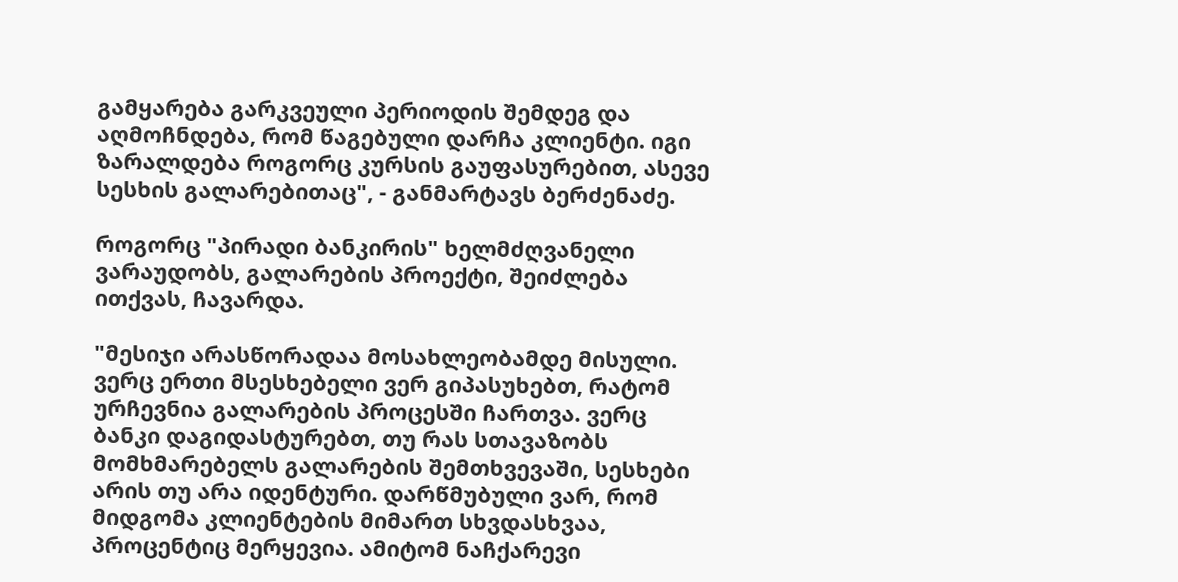გამყარება გარკვეული პერიოდის შემდეგ და აღმოჩნდება, რომ წაგებული დარჩა კლიენტი. იგი ზარალდება როგორც კურსის გაუფასურებით, ასევე სესხის გალარებითაც", - განმარტავს ბერძენაძე.

როგორც "პირადი ბანკირის" ხელმძღვანელი ვარაუდობს, გალარების პროექტი, შეიძლება ითქვას, ჩავარდა.

"მესიჯი არასწორადაა მოსახლეობამდე მისული. ვერც ერთი მსესხებელი ვერ გიპასუხებთ, რატომ ურჩევნია გალარების პროცესში ჩართვა. ვერც ბანკი დაგიდასტურებთ, თუ რას სთავაზობს მომხმარებელს გალარების შემთხვევაში, სესხები არის თუ არა იდენტური. დარწმუბული ვარ, რომ მიდგომა კლიენტების მიმართ სხვდასხვაა, პროცენტიც მერყევია. ამიტომ ნაჩქარევი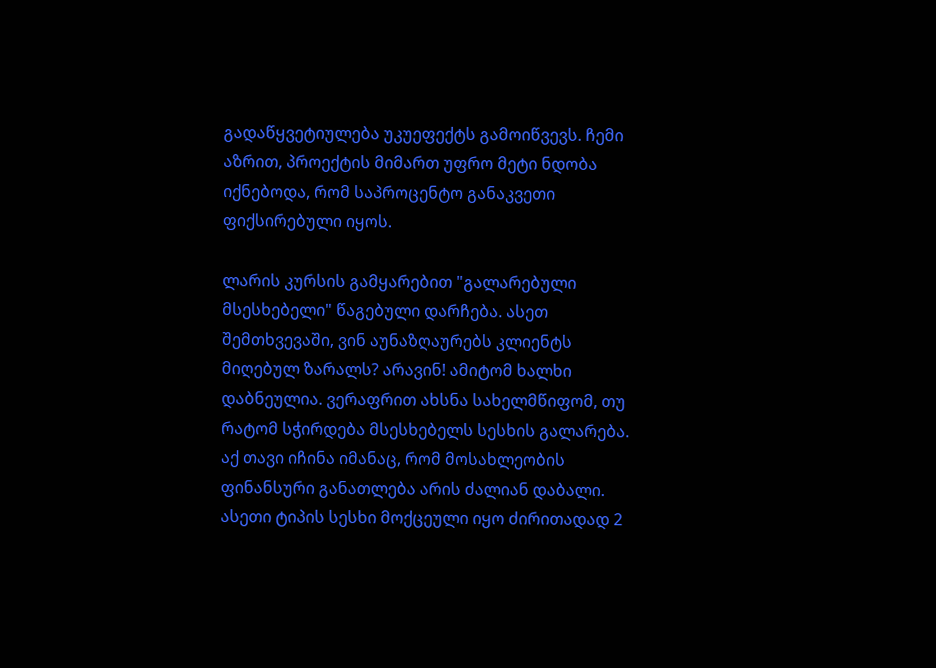გადაწყვეტიულება უკუეფექტს გამოიწვევს. ჩემი აზრით, პროექტის მიმართ უფრო მეტი ნდობა იქნებოდა, რომ საპროცენტო განაკვეთი ფიქსირებული იყოს.

ლარის კურსის გამყარებით "გალარებული მსესხებელი" წაგებული დარჩება. ასეთ შემთხვევაში, ვინ აუნაზღაურებს კლიენტს მიღებულ ზარალს? არავინ! ამიტომ ხალხი დაბნეულია. ვერაფრით ახსნა სახელმწიფომ, თუ რატომ სჭირდება მსესხებელს სესხის გალარება. აქ თავი იჩინა იმანაც, რომ მოსახლეობის ფინანსური განათლება არის ძალიან დაბალი. ასეთი ტიპის სესხი მოქცეული იყო ძირითადად 2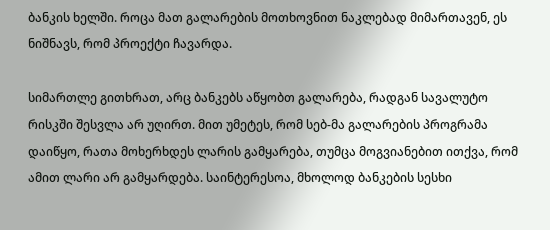ბანკის ხელში. როცა მათ გალარების მოთხოვნით ნაკლებად მიმართავენ, ეს ნიშნავს, რომ პროექტი ჩავარდა.

სიმართლე გითხრათ, არც ბანკებს აწყობთ გალარება, რადგან სავალუტო რისკში შესვლა არ უღირთ. მით უმეტეს, რომ სებ-მა გალარების პროგრამა დაიწყო, რათა მოხერხდეს ლარის გამყარება, თუმცა მოგვიანებით ითქვა, რომ ამით ლარი არ გამყარდება. საინტერესოა, მხოლოდ ბანკების სესხი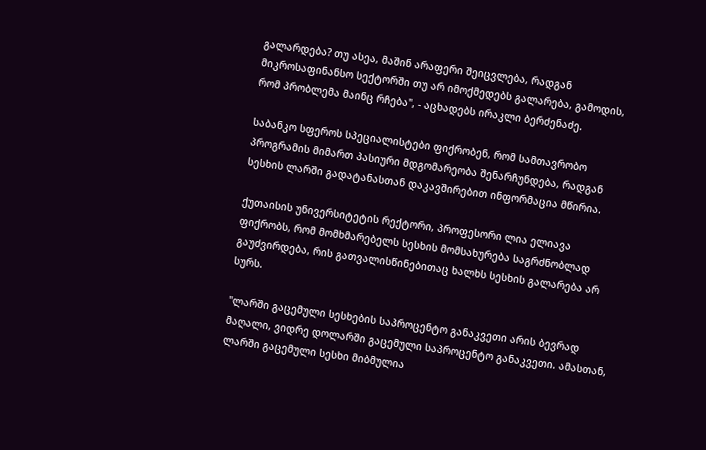გალარდება? თუ ასეა, მაშინ არაფერი შეიცვლება, რადგან მიკროსაფინანსო სექტორში თუ არ იმოქმედებს გალარება, გამოდის, რომ პრობლემა მაინც რჩება", - აცხადებს ირაკლი ბერძენაძე.

საბანკო სფეროს სპეციალისტები ფიქრობენ, რომ სამთავრობო პროგრამის მიმართ პასიური მდგომარეობა შენარჩუნდება, რადგან სესხის ლარში გადატანასთან დაკავშირებით ინფორმაცია მწირია.

ქუთაისის უნივერსიტეტის რექტორი, პროფესორი ლია ელიავა ფიქრობს, რომ მომხმარებელს სესხის მომსახურება საგრძნობლად გაუძვირდება, რის გათვალისწინებითაც ხალხს სესხის გალარება არ სურს.

"ლარში გაცემული სესხების საპროცენტო განაკვეთი არის ბევრად მაღალი, ვიდრე დოლარში გაცემული საპროცენტო განაკვეთი. ამასთან, ლარში გაცემული სესხი მიბმულია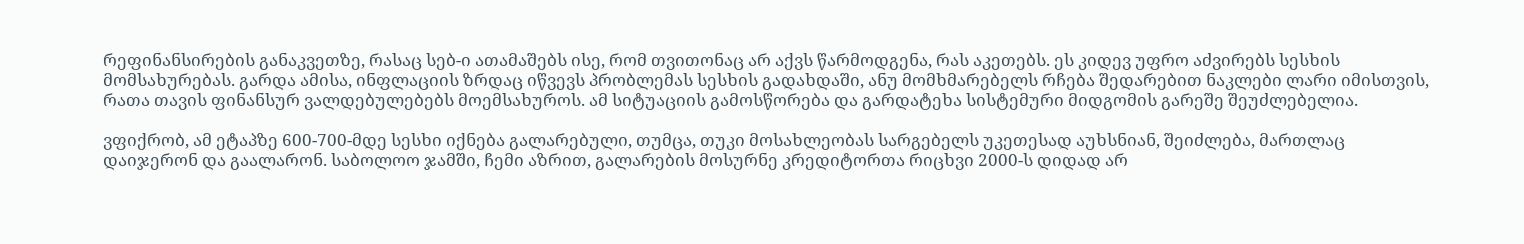რეფინანსირების განაკვეთზე, რასაც სებ-ი ათამაშებს ისე, რომ თვითონაც არ აქვს წარმოდგენა, რას აკეთებს. ეს კიდევ უფრო აძვირებს სესხის მომსახურებას. გარდა ამისა, ინფლაციის ზრდაც იწვევს პრობლემას სესხის გადახდაში, ანუ მომხმარებელს რჩება შედარებით ნაკლები ლარი იმისთვის, რათა თავის ფინანსურ ვალდებულებებს მოემსახუროს. ამ სიტუაციის გამოსწორება და გარდატეხა სისტემური მიდგომის გარეშე შეუძლებელია.

ვფიქრობ, ამ ეტაპზე 600-700-მდე სესხი იქნება გალარებული, თუმცა, თუკი მოსახლეობას სარგებელს უკეთესად აუხსნიან, შეიძლება, მართლაც დაიჯერონ და გაალარონ. საბოლოო ჯამში, ჩემი აზრით, გალარების მოსურნე კრედიტორთა რიცხვი 2000-ს დიდად არ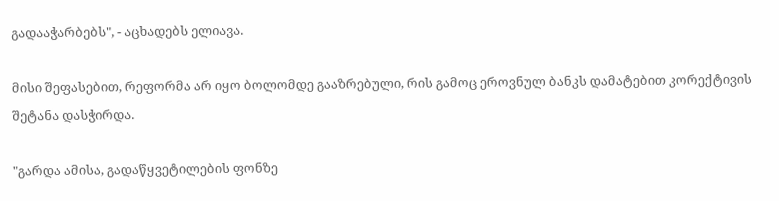გადააჭარბებს", - აცხადებს ელიავა.

მისი შეფასებით, რეფორმა არ იყო ბოლომდე გააზრებული, რის გამოც ეროვნულ ბანკს დამატებით კორექტივის შეტანა დასჭირდა.

"გარდა ამისა, გადაწყვეტილების ფონზე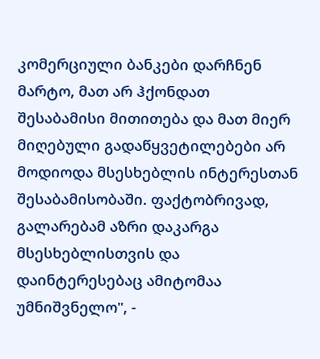კომერციული ბანკები დარჩნენ მარტო, მათ არ ჰქონდათ შესაბამისი მითითება და მათ მიერ მიღებული გადაწყვეტილებები არ მოდიოდა მსესხებლის ინტერესთან შესაბამისობაში. ფაქტობრივად, გალარებამ აზრი დაკარგა მსესხებლისთვის და დაინტერესებაც ამიტომაა უმნიშვნელო", -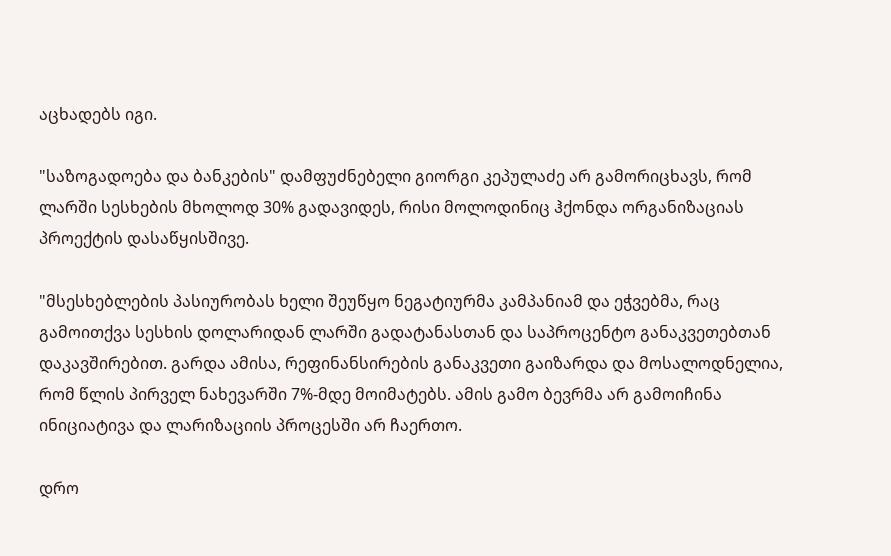აცხადებს იგი.

"საზოგადოება და ბანკების" დამფუძნებელი გიორგი კეპულაძე არ გამორიცხავს, რომ ლარში სესხების მხოლოდ 30% გადავიდეს, რისი მოლოდინიც ჰქონდა ორგანიზაციას პროექტის დასაწყისშივე.

"მსესხებლების პასიურობას ხელი შეუწყო ნეგატიურმა კამპანიამ და ეჭვებმა, რაც გამოითქვა სესხის დოლარიდან ლარში გადატანასთან და საპროცენტო განაკვეთებთან დაკავშირებით. გარდა ამისა, რეფინანსირების განაკვეთი გაიზარდა და მოსალოდნელია, რომ წლის პირველ ნახევარში 7%-მდე მოიმატებს. ამის გამო ბევრმა არ გამოიჩინა ინიციატივა და ლარიზაციის პროცესში არ ჩაერთო.

დრო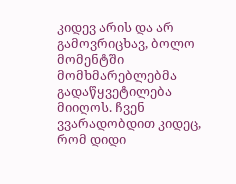კიდევ არის და არ გამოვრიცხავ, ბოლო მომენტში მომხმარებლებმა გადაწყვეტილება მიიღოს. ჩვენ ვვარადობდით კიდეც, რომ დიდი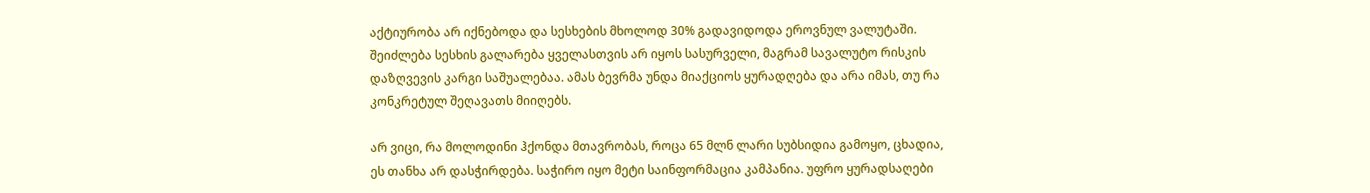აქტიურობა არ იქნებოდა და სესხების მხოლოდ 30% გადავიდოდა ეროვნულ ვალუტაში. შეიძლება სესხის გალარება ყველასთვის არ იყოს სასურველი, მაგრამ სავალუტო რისკის დაზღვევის კარგი საშუალებაა. ამას ბევრმა უნდა მიაქციოს ყურადღება და არა იმას, თუ რა კონკრეტულ შეღავათს მიიღებს.

არ ვიცი, რა მოლოდინი ჰქონდა მთავრობას, როცა 65 მლნ ლარი სუბსიდია გამოყო, ცხადია, ეს თანხა არ დასჭირდება. საჭირო იყო მეტი საინფორმაცია კამპანია. უფრო ყურადსაღები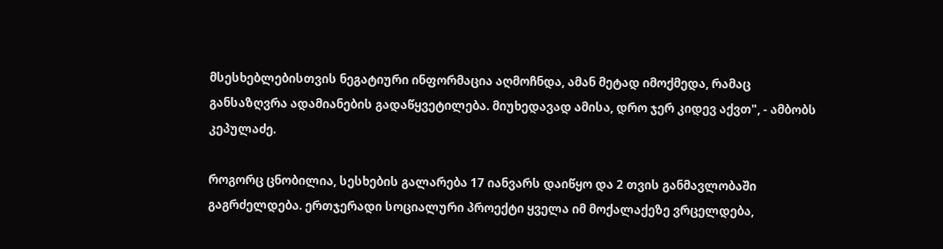მსესხებლებისთვის ნეგატიური ინფორმაცია აღმოჩნდა, ამან მეტად იმოქმედა, რამაც განსაზღვრა ადამიანების გადაწყვეტილება. მიუხედავად ამისა, დრო ჯერ კიდევ აქვთ", - ამბობს კეპულაძე.

როგორც ცნობილია, სესხების გალარება 17 იანვარს დაიწყო და 2 თვის განმავლობაში გაგრძელდება. ერთჯერადი სოციალური პროექტი ყველა იმ მოქალაქეზე ვრცელდება,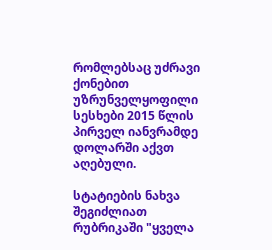რომლებსაც უძრავი ქონებით უზრუნველყოფილი სესხები 2015 წლის პირველ იანვრამდე დოლარში აქვთ აღებული.

სტატიების ნახვა შეგიძლიათ რუბრიკაში "ყველა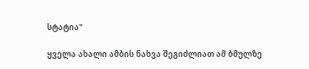სტატია"

ყველა ახალი ამბის ნახვა შეგიძლიათ ამ ბმულზე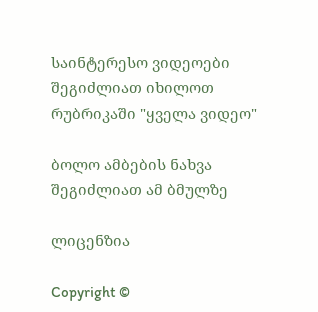საინტერესო ვიდეოები შეგიძლიათ იხილოთ რუბრიკაში "ყველა ვიდეო"

ბოლო ამბების ნახვა შეგიძლიათ ამ ბმულზე

ლიცენზია

Copyright ©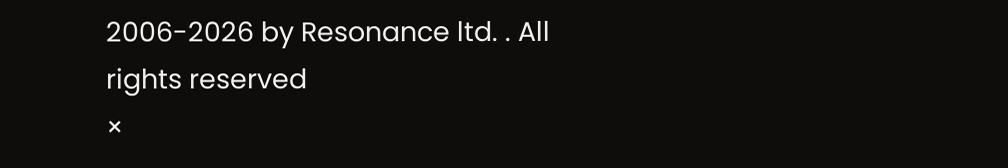2006-2026 by Resonance ltd. . All rights reserved
×